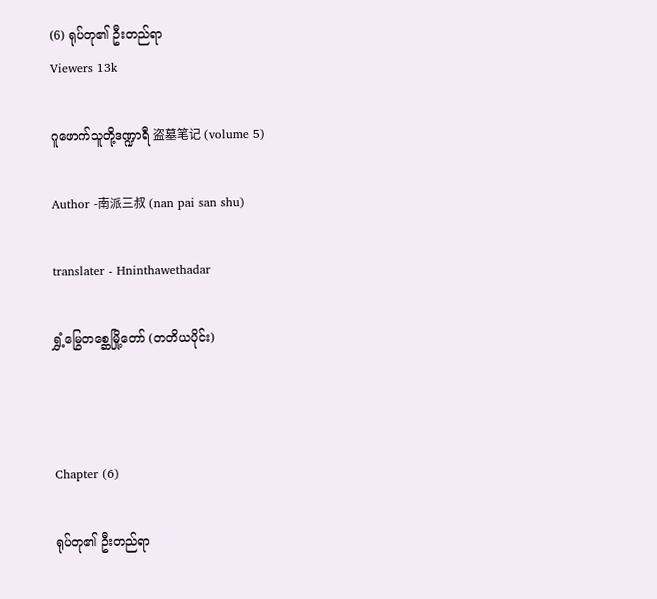(6) ရုပ်တု၏ ဦးတည်ရာ
Viewers 13k

ဂူဖောက်သူတို့ဒဏ္ဍာရီ 盗墓笔记 (volume 5)

Author -南派三叔 (nan pai san shu)

translater - Hninthawethadar

ရွှံ့မြွေတစ္ဆေမြို့တော် (တတိယပိုင်း)



Chapter (6)

ရုပ်တု၏ ဦးတည်ရာ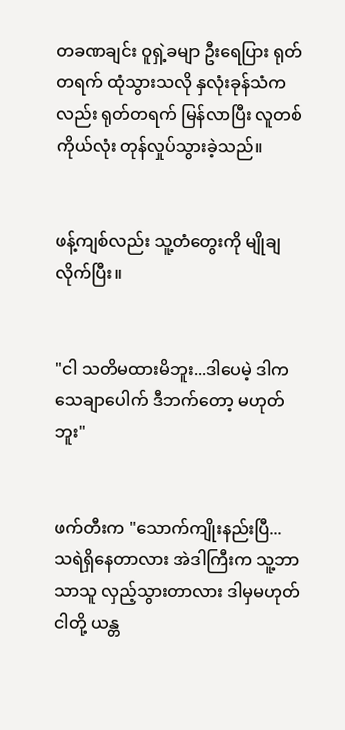တခဏချင်း ဝူရှဲ့ခမျာ ဦးရေပြား ရုတ်တရက် ထုံသွားသလို နှလုံးခုန်သံကလည်း ရုတ်တရက် မြန်လာပြီး လူတစ်ကိုယ်လုံး တုန်လှုပ်သွားခဲ့သည်။


ဖန့်ကျစ်လည်း သူ့တံတွေးကို မျိုချလိုက်ပြီး။


"ငါ သတိမထားမိဘူး...ဒါပေမဲ့ ဒါက သေချာပေါက် ဒီဘက်တော့ မဟုတ်ဘူး"


ဖက်တီးက "သောက်ကျိုးနည်းပြီ... သရဲရှိနေတာလား အဲဒါကြီးက သူ့ဘာသာသူ လှည့်သွားတာလား ဒါမှမဟုတ် ငါတို့ ယန္တ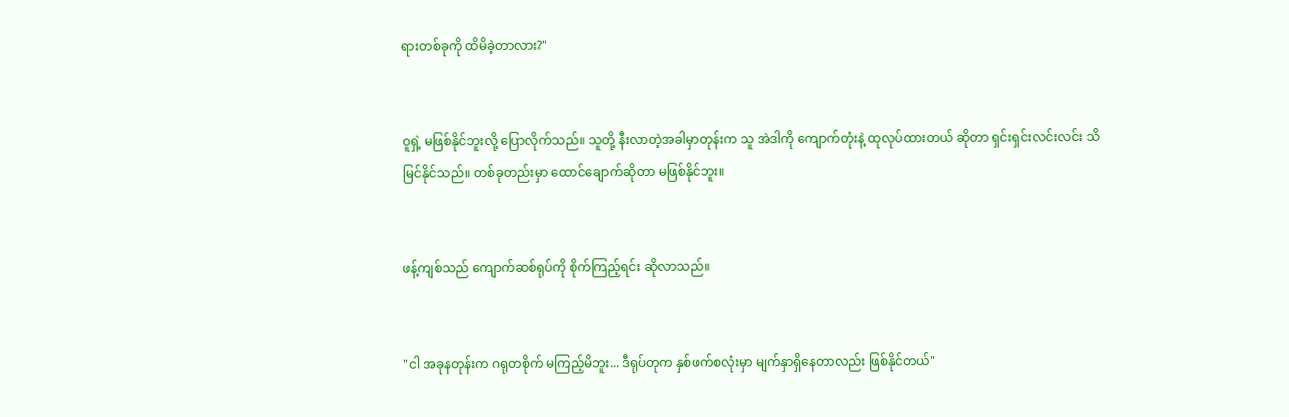ရားတစ်ခုကို ထိမိခဲ့တာလား?"


ဝူရှဲ့ မဖြစ်နိုင်ဘူးလို့ ပြောလိုက်သည်။ သူတို့ နီးလာတဲ့အခါမှာတုန်းက သူ အဲဒါကို ကျောက်တုံးနဲ့ ထုလုပ်ထားတယ် ဆိုတာ ရှင်းရှင်းလင်းလင်း သိမြင်နိုင်သည်။ တစ်ခုတည်းမှာ ထောင်ချောက်ဆိုတာ မဖြစ်နိုင်ဘူး။


ဖန့်ကျစ်သည် ကျောက်ဆစ်ရုပ်ကို စိုက်ကြည့်ရင်း ဆိုလာသည်။


"ငါ အခုနတုန်းက ဂရုတစိုက် မကြည့်မိဘူး... ဒီရုပ်တုက နှစ်ဖက်စလုံးမှာ မျက်နှာရှိနေတာလည်း ဖြစ်နိုင်တယ်"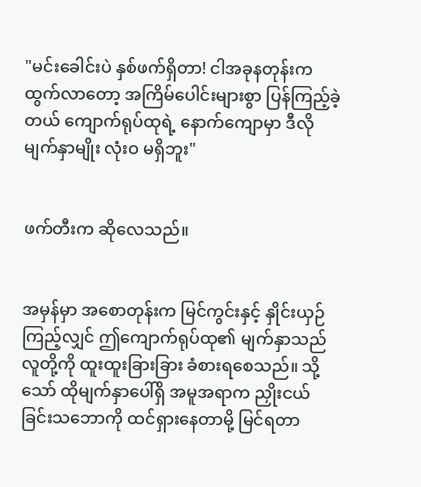"မင်းခေါင်းပဲ နှစ်ဖက်ရှိတာ! ငါအခုနတုန်းက ထွက်လာတော့ အကြိမ်ပေါင်းများစွာ ပြန်ကြည့်ခဲ့တယ် ကျောက်ရုပ်ထုရဲ့ နောက်ကျောမှာ ဒီလိုမျက်နှာမျိုး လုံးဝ မရှိဘူး"


ဖက်တီးက ဆိုလေသည်။


အမှန်မှာ အစောတုန်းက မြင်ကွင်းနှင့် နှိုင်းယှဉ်ကြည့်လျှင် ဤကျောက်ရုပ်ထု၏ မျက်နှာသည် လူတို့ကို ထူးထူးခြားခြား ခံစားရစေသည်။ သို့သော် ထိုမျက်နှာပေါ်ရှိ အမူအရာက ညှိုးငယ်ခြင်းသဘောကို ထင်ရှားနေတာမို့ မြင်ရတာ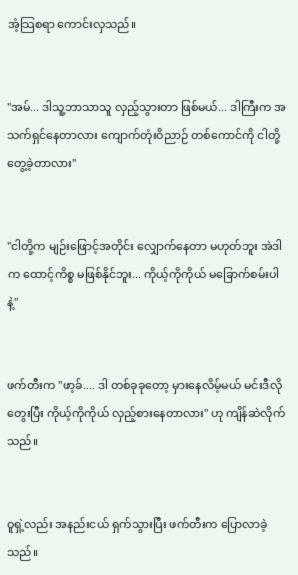အံ့သြစရာ ကောင်းလှသည်။


"အမ်... ဒါသူ့ဘာသာသူ လှည့်သွားတာ ဖြစ်မယ်... ဒါကြီးက အသက်ရှင်နေတာလား ကျောက်တုံးဝိညာဉ် တစ်ကောင်ကို ငါတို့တွေ့ခဲ့တာလား"


"ငါတို့က မျဉ်းဖြောင့်အတိုင်း လျှောက်နေတာ မဟုတ်ဘူး အဲဒါက ထောင့်ကိစ္စ မဖြစ်နိုင်ဘူး... ကိုယ့်ကိုကိုယ် မခြောက်စမ်းပါနဲ့"


ဖက်တီးက "ဖာ့ခ်.... ဒါ တစ်ခုခုတော့ မှားနေလိမ့်မယ် မင်းဒီလိုတွေးပြီး ကိုယ့်ကိုကိုယ် လှည့်စားနေတာလား" ဟု ကျိန်ဆဲလိုက်သည်။


ဝူရှဲ့လည်း အနည်းငယ် ရှက်သွားပြီး ဖက်တီးက ပြောလာခဲ့သည်။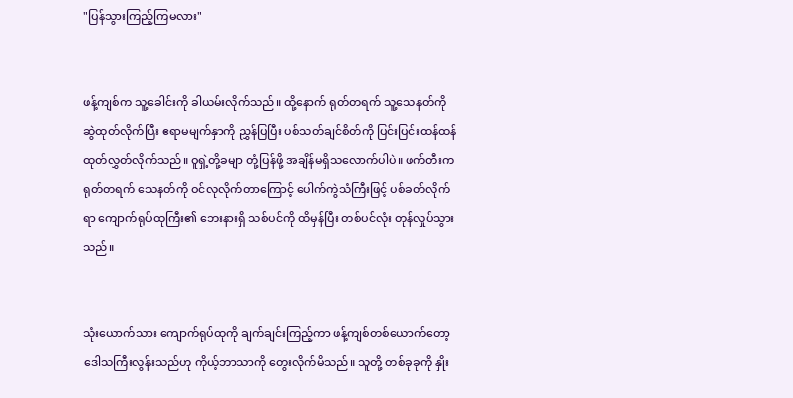"ပြန်သွားကြည့်ကြမလား"


ဖန့်ကျစ်က သူ့ခေါင်းကို ခါယမ်းလိုက်သည်။ ထို့နောက် ရုတ်တရက် သူ့သေနတ်ကို ဆွဲထုတ်လိုက်ပြီး ဧရာမမျက်နှာကို ညွှန်ပြပြီး ပစ်သတ်ချင်စိတ်ကို ပြင်းပြင်းထန်ထန် ထုတ်လွှတ်လိုက်သည်။ ဝူရှဲ့တို့ခမျာ တုံ့ပြန်ဖို့ အချိန်မရှိသလောက်ပါပဲ။ ဖက်တီးက ရုတ်တရက် သေနတ်ကို ဝင်လုလိုက်တာကြောင့် ပေါက်ကွဲသံကြီးဖြင့် ပစ်ခတ်လိုက်ရာ ကျောက်ရုပ်ထုကြီး၏ ဘေးနားရှိ သစ်ပင်ကို ထိမှန်ပြီး တစ်ပင်လုံး တုန်လှုပ်သွားသည်။


သုံးယောက်သား ကျောက်ရုပ်ထုကို ချက်ချင်းကြည့်ကာ ဖန့်ကျစ်တစ်ယောက်တော့ ဒေါသကြီးလွန်းသည်ဟု ကိုယ့်ဘာသာကို တွေးလိုက်မိသည်။ သူတို့ တစ်ခုခုကို နှိုး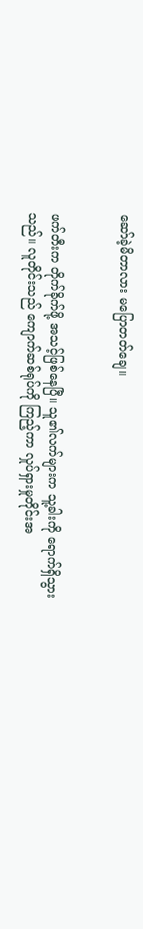ဆော်ခဲ့မိတာလား မပြောတတ်ချေ။


ဖက်တီးက တိုက်ခိုက်ဖို့ အသင့်ဖြစ်နေပြီ။ သူ၏လက်များက သူ့ခါးကို ရောက်ရှိသွားသည်။ လူတိုင်းသည် ကျောက်ဆစ်ရုပ်ကို ကြည့်ကာ လှုပ်ရှားမှုတိုင်းအ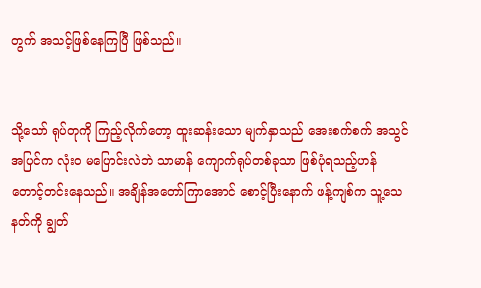တွက် အသင့်ဖြစ်နေကြပြီ ဖြစ်သည်။


သို့သော် ရုပ်တုကို ကြည့်လိုက်တော့ ထူးဆန်းသော မျက်နှာသည် အေးစက်စက် အသွင်အပြင်က လုံးဝ မပြောင်းလဲဘဲ သာမာန် ကျောက်ရုပ်တစ်ခုသာ ဖြစ်ပုံရသည့်ဟန် တောင့်တင်းနေသည်။ အချိန်အတော်ကြာအောင် စောင့်ပြီးနောက် ဖန့်ကျစ်က သူ့သေနတ်ကို ချွတ်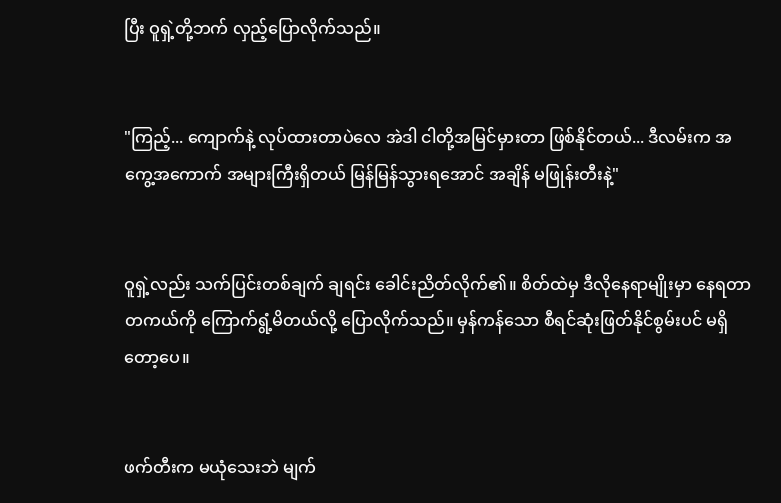ပြီး ဝူရှဲ့တို့ဘက် လှည့်ပြောလိုက်သည်။


"ကြည့်... ကျောက်နဲ့ လုပ်ထားတာပဲလေ အဲဒါ ငါတို့အမြင်မှားတာ ဖြစ်နိုင်တယ်... ဒီလမ်းက အကွေ့အကောက် အများကြီးရှိတယ် မြန်မြန်သွားရအောင် အချိန် မဖြုန်းတီးနဲ့"


ဝူရှဲ့လည်း သက်ပြင်းတစ်ချက် ချရင်း ခေါင်းညိတ်လိုက်၏။ စိတ်ထဲမှ ဒီလိုနေရာမျိုးမှာ နေရတာ တကယ်ကို ကြောက်ရွံ့မိတယ်လို့ ပြောလိုက်သည်။ မှန်ကန်သော စီရင်ဆုံးဖြတ်နိုင်စွမ်းပင် မရှိတော့ပေ။


ဖက်တီးက မယုံသေးဘဲ မျက်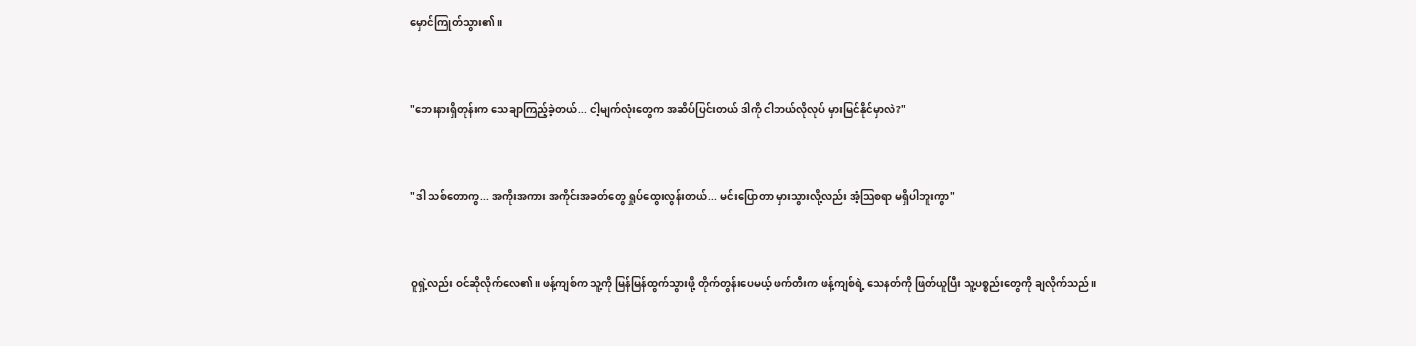မှောင်ကြုတ်သွား၏။


"ဘေးနားရှိတုန်းက သေချာကြည့်ခဲ့တယ်... ငါ့မျက်လုံးတွေက အဆိပ်ပြင်းတယ် ဒါကို ငါဘယ်လိုလုပ် မှားမြင်နိုင်မှာလဲ?"


"ဒါ သစ်တောကွ... အကိုးအကား အကိုင်းအခတ်တွေ ရှုပ်ထွေးလွန်းတယ်... မင်းပြောတာ မှားသွားလို့လည်း အံ့သြစရာ မရှိပါဘူးကွာ"


ဝူရှဲ့လည်း ဝင်ဆိုလိုက်လေ၏။ ဖန့်ကျစ်က သူ့ကို မြန်မြန်ထွက်သွားဖို့ တိုက်တွန်းပေမယ့် ဖက်တီးက ဖန့်ကျစ်ရဲ့ သေနတ်ကို ဖြတ်ယူပြီး သူ့ပစ္စည်းတွေကို ချလိုက်သည်။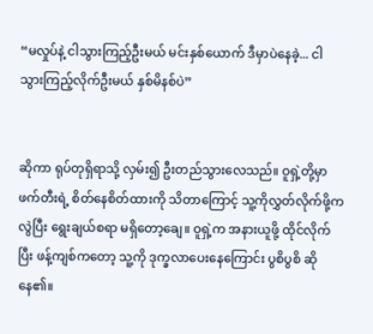“မလှုပ်နဲ့ ငါသွားကြည့်ဦးမယ် မင်းနှစ်ယောက် ဒီမှာပဲနေခဲ့... ငါ သွားကြည့်လိုက်ဦးမယ် နှစ်မိနစ်ပဲ”


ဆိုကာ ရုပ်တုရှိရာသို့ လှမ်း၍ ဦးတည်သွားလေသည်။ ဝူရှဲ့တို့မှာ ဖက်တီးရဲ့ စိတ်နေစိတ်ထားကို သိတာကြောင့် သူ့ကိုလွှတ်လိုက်ဖို့ကလွဲပြီး ရွေးချယ်စရာ မရှိတော့ချေ။ ဝူရှဲ့က အနားယူဖို့ ထိုင်လိုက်ပြီး ဖန့်ကျစ်ကတော့ သူ့ကို ဒုက္ခလာပေးနေကြောင်း ပွစိပွစိ ဆိုနေ၏။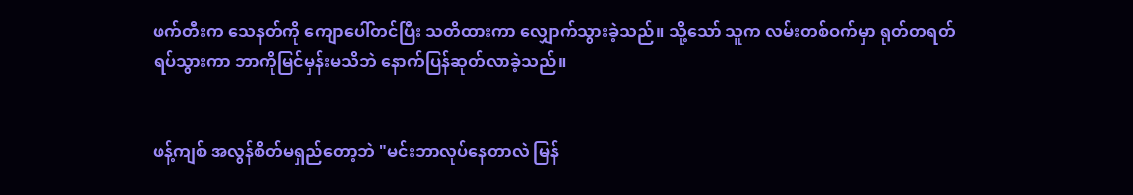ဖက်တီးက သေနတ်ကို ကျောပေါ်တင်ပြီး သတိထားကာ လျှောက်သွားခဲ့သည်။ သို့သော် သူက လမ်းတစ်ဝက်မှာ ရုတ်တရတ် ရပ်သွားကာ ဘာကိုမြင်မှန်းမသိဘဲ နောက်ပြန်ဆုတ်လာခဲ့သည်။


ဖန့်ကျစ် အလွန်စိတ်မရှည်တော့ဘဲ "မင်းဘာလုပ်နေတာလဲ မြန်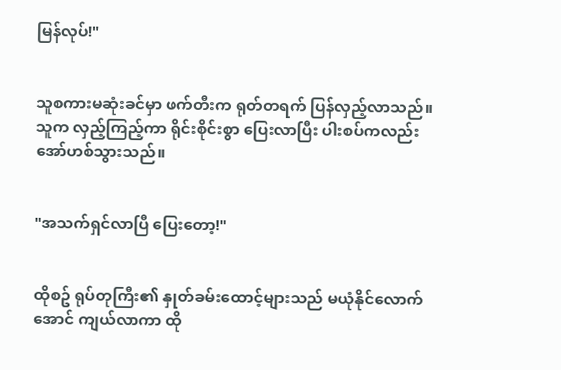မြန်လုပ်!"


သူစကားမဆုံးခင်မှာ ဖက်တီးက ရုတ်တရက် ပြန်လှည့်လာသည်။ သူက လှည့်ကြည့်ကာ ရိုင်းစိုင်းစွာ ပြေးလာပြီး ပါးစပ်ကလည်း အော်ဟစ်သွားသည်။


"အသက်ရှင်လာပြီ ပြေးတော့!"


ထိုစဥ် ရုပ်တုကြီး၏ နှုတ်ခမ်းထောင့်များသည် မယုံနိုင်လောက်အောင် ကျယ်လာကာ ထို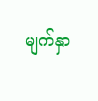မျက်နှာ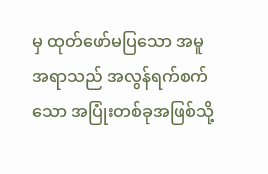မှ ထုတ်ဖော်မပြသော အမူအရာသည် အလွန်ရက်စက်သော အပြုံးတစ်ခုအဖြစ်သို့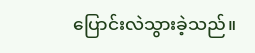ပြောင်းလဲသွားခဲ့သည်။